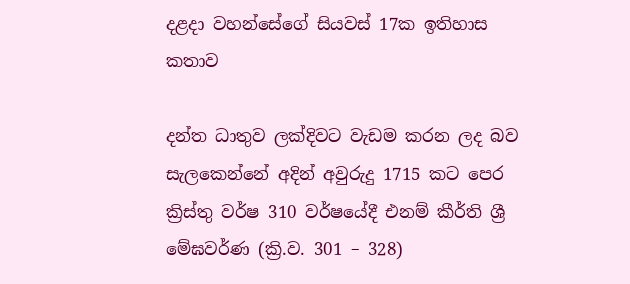දළදා වහන්සේගේ සියවස් 17ක ඉතිහාස කතාව

දන්ත ධාතුව ලක්දිවට වැඩම කරන ලද බව සැලකෙන්නේ අදින් අවුරුදු 1715 කට පෙර ක්‍රිස්තු වර්ෂ 310 වර්ෂයේදී එනම් කීර්ති ශ්‍රී මේඝවර්ණ (ක්‍රි.ව. 301 – 328)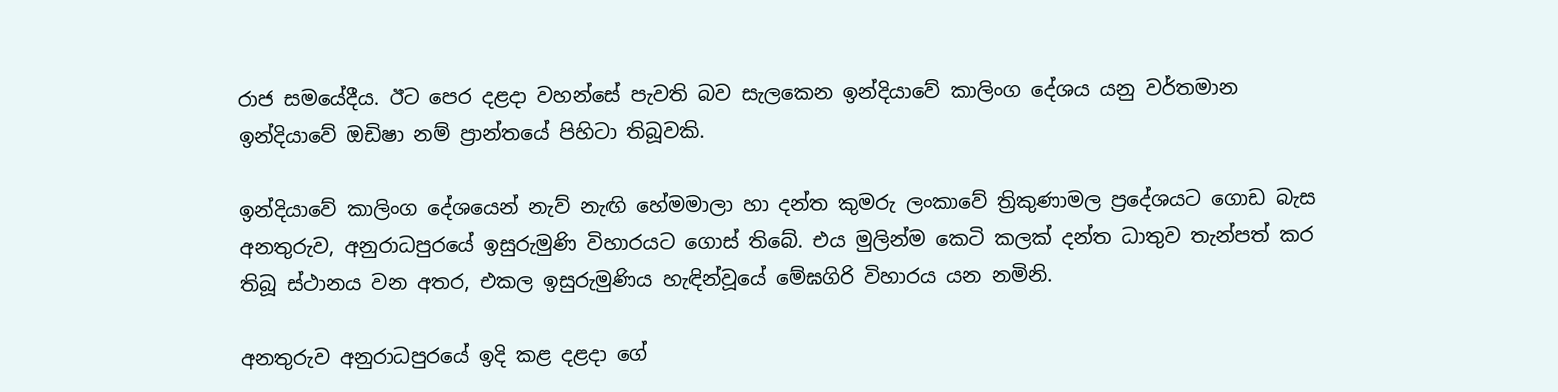රාජ සමයේදීය. ඊට පෙර දළදා වහන්සේ පැවති බව සැලකෙන ඉන්දියාවේ කාලිංග දේශය යනු වර්තමාන ඉන්දියාවේ ඔඩිෂා නම් ප්‍රාන්තයේ පිහිටා තිබූවකි.

ඉන්දියාවේ කාලිංග දේශයෙන් නැව් නැඟි හේමමාලා හා දන්ත කුමරු ලංකාවේ ත්‍රිකුණාමල ප්‍රදේශයට ගොඩ බැස අනතුරුව, අනුරාධපුරයේ ඉසුරුමුණි විහාරයට ගොස් තිබේ. එය මුලින්ම කෙටි කලක් දන්ත ධාතුව තැන්පත් කර තිබූ ස්ථානය වන අතර, එකල ඉසුරුමුණිය හැඳින්වූයේ මේඝගිරි විහාරය යන නමිනි.

අනතුරුව අනුරාධපුරයේ ඉදි කළ දළදා ගේ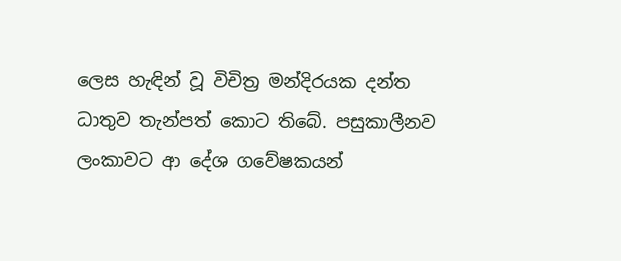ලෙස හැඳින් වූ විචිත්‍ර මන්දිරයක දන්ත ධාතුව තැන්පත් කොට තිබේ. පසුකාලීනව ලංකාවට ආ දේශ ගවේෂකයන්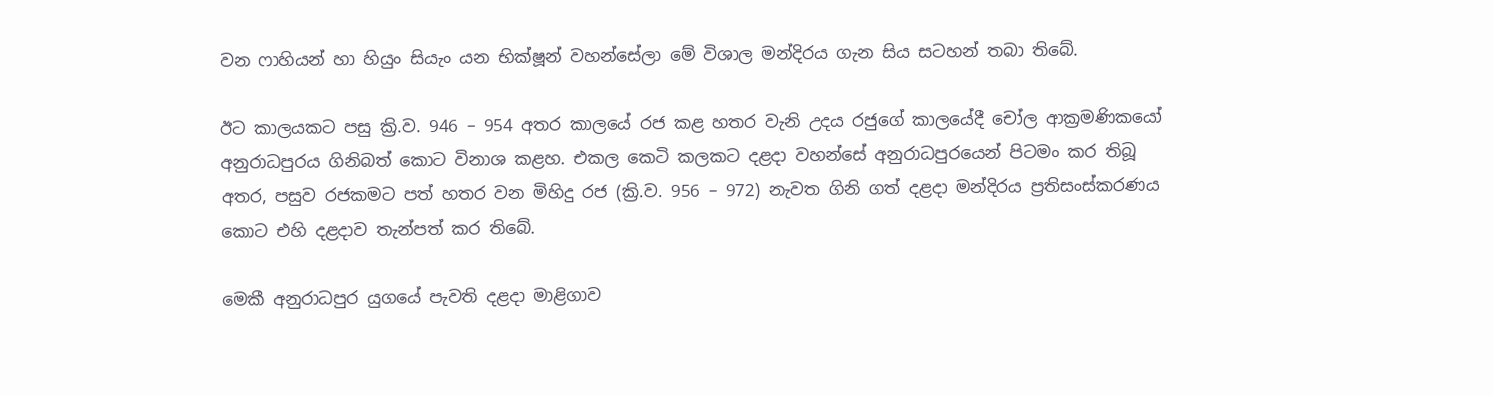වන ෆාහියන් හා හියුං සියැං යන භික්ෂූන් වහන්සේලා මේ විශාල මන්දිරය ගැන සිය සටහන් තබා තිබේ.

ඊට කාලයකට පසු ක්‍රි.ව. 946 – 954 අතර කාලයේ රජ කළ හතර වැනි උදය රජුගේ කාලයේදී චෝල ආක්‍රමණිකයෝ අනුරාධපුරය ගිනිබත් කොට විනාශ කළහ. එකල කෙටි කලකට දළදා වහන්සේ අනුරාධපුරයෙන් පිටමං කර තිබූ අතර, පසුව රජකමට පත් හතර වන මිහිදු රජ (ක්‍රි.ව. 956 – 972) නැවත ගිනි ගත් දළදා මන්දිරය ප්‍රතිසංස්කරණය කොට එහි දළදාව තැන්පත් කර තිබේ.

මෙකී අනුරාධපුර යුගයේ පැවති දළදා මාළිගාව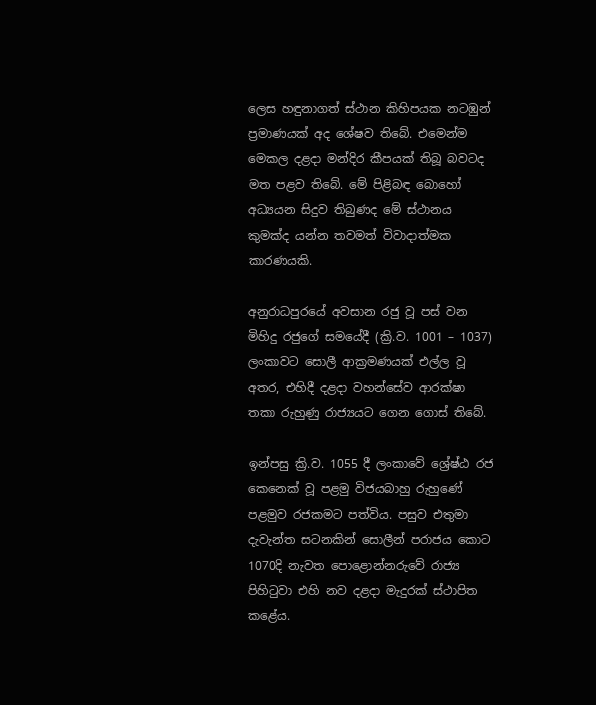ලෙස හඳුනාගත් ස්ථාන කිහිපයක නටඹුන් ප්‍රමාණයක් අද ශේෂව තිබේ. එමෙන්ම මෙකල දළදා මන්දිර කීපයක් තිබූ බවටද මත පළව තිබේ. මේ පිළිබඳ බොහෝ අධ්‍යයන සිදුව තිබුණද මේ ස්ථානය කුමක්ද යන්න තවමත් විවාදාත්මක කාරණයකි.

අනුරාධපුරයේ අවසාන රජු වූ පස් වන මිහිදු රජුගේ සමයේදී (ක්‍රි.ව. 1001 – 1037) ලංකාවට සොලී ආක්‍රමණයක් එල්ල වූ අතර, එහිදී දළදා වහන්සේව ආරක්ෂා තකා රුහුණු රාජ්‍යයට ගෙන ගොස් තිබේ.

ඉන්පසු ක්‍රි.ව. 1055 දී ලංකාවේ ශ්‍රේෂ්ඨ රජ කෙනෙක් වූ පළමු විජයබාහු රුහුණේ පළමුව රජකමට පත්විය. පසුව එතුමා දැවැන්ත සටනකින් සොලීන් පරාජය කොට 1070දි නැවත පොළොන්නරුවේ රාජ්‍ය පිහිටුවා එහි නව දළදා මැදුරක් ස්ථාපිත කළේය.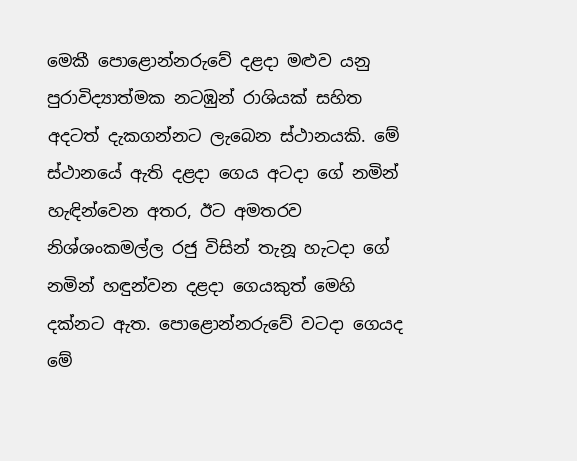මෙකී පොළොන්නරුවේ දළදා මළුව යනු පුරාවිද්‍යාත්මක නටඹුන් රාශියක් සහිත අදටත් දැකගන්නට ලැබෙන ස්ථානයකි. මේ ස්ථානයේ ඇති දළදා ගෙය අටදා ගේ නමින් හැඳින්වෙන අතර, ඊට අමතරව නිශ්ශංකමල්ල රජු විසින් තැනූ හැටදා ගේ නමින් හඳුන්වන දළදා ගෙයකුත් මෙහි දක්නට ඇත. පොළොන්නරුවේ වටදා ගෙයද මේ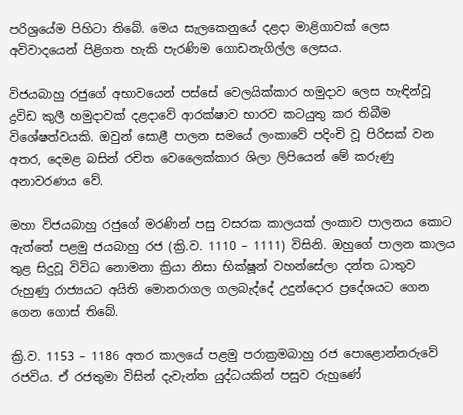පරිශ්‍රයේම පිහිටා තිබේ. මෙය සැලකෙනුයේ දළදා මාළිගාවක් ලෙස අවිවාදයෙන් පිළිගත හැකි පැරණිම ගොඩනැගිල්ල ලෙසය.

විජයබාහු රජුගේ අභාවයෙන් පස්සේ වෙලයික්කාර හමුදාව ලෙස හැඳින්වූ ද්‍රවිඩ කුලී හමුදාවක් දළදාවේ ආරක්ෂාව භාරව කටයුතු කර තිබීම විශේෂත්වයකි. ඔවුන් සොළී පාලන සමයේ ලංකාවේ පදිංචි වූ පිරිසක් වන අතර, දෙමළ බසින් රචිත වෙලෛක්කාර ශිලා ලිපියෙන් මේ කරුණු අනාවරණය වේ.

මහා විජයබාහු රජුගේ මරණින් පසු වසරක කාලයක් ලංකාව පාලනය කොට ඇත්තේ පළමු ජයබාහු රජ (ක්‍රි.ව. 1110 – 1111) විසිනි. ඔහුගේ පාලන කාලය තුළ සිදුවූ විවිධ නොමනා ක්‍රියා නිසා භික්ෂූන් වහන්සේලා දන්ත ධාතුව රුහුණු රාජ්‍යයට අයිති මොනරාගල ගලබැද්දේ උදුන්දොර ප්‍රදේශයට ගෙන ගෙන ගොස් තිබේ.

ක්‍රි.ව. 1153 – 1186 අතර කාලයේ පළමු පරාක්‍රමබාහු රජ පොළොන්නරුවේ රජවිය. ඒ රජතුමා විසින් දැවැන්ත යුද්ධයකින් පසුව රුහුණේ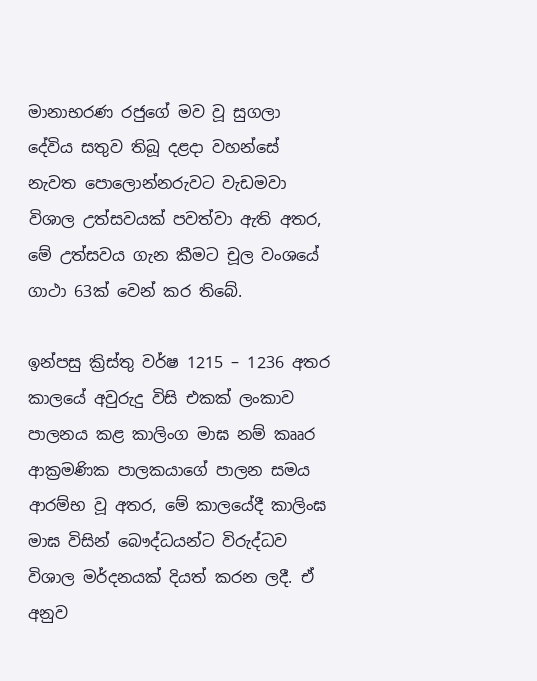මානාභරණ රජුගේ මව වූ සුගලා දේවිය සතුව තිබූ දළදා වහන්සේ නැවත පොලොන්නරුවට වැඩමවා විශාල උත්සවයක් පවත්වා ඇති අතර, මේ උත්සවය ගැන කීමට චූල වංශයේ ගාථා 63ක් වෙන් කර තිබේ.

ඉන්පසු ක්‍රිස්තු වර්ෂ 1215 – 1236 අතර කාලයේ අවුරුදු විසි එකක් ලංකාව පාලනය කළ කාලිංග මාඝ නම් කෲර ආක්‍රමණික පාලකයාගේ පාලන සමය ආරම්භ වූ අතර, මේ කාලයේදී කාලිංඝ මාඝ විසින් බෞද්ධයන්ට විරුද්ධව විශාල මර්දනයක් දියත් කරන ලදී. ඒ අනුව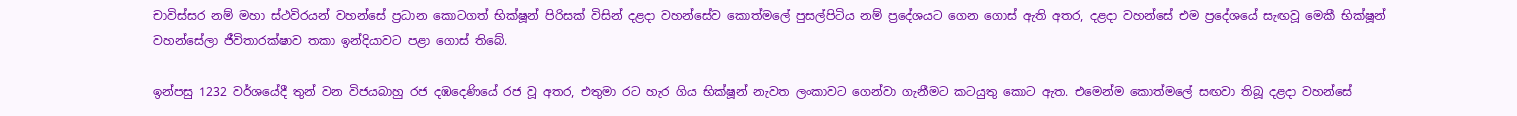චාවිස්සර නම් මහා ස්ථවිරයන් වහන්සේ ප්‍රධාන කොටගත් භික්ෂූන් පිරිසක් විසින් දළදා වහන්සේව කොත්මලේ පුසල්පිටිය නම් ප්‍රදේශයට ගෙන ගොස් ඇති අතර, දළදා වහන්සේ එම ප්‍රදේශයේ සැඟවූ මෙකී භික්ෂූන් වහන්සේලා ජීවිතාරක්ෂාව තකා ඉන්දියාවට පළා ගොස් තිබේ.

ඉන්පසු 1232 වර්ශයේදී තුන් වන විජයබාහු රජ දඹදෙණියේ රජ වූ අතර, එතුමා රට හැර ගිය භික්ෂූන් නැවත ලංකාවට ගෙන්වා ගැනීමට කටයුතු කොට ඇත. එමෙන්ම කොත්මලේ සඟවා තිබූ දළදා වහන්සේ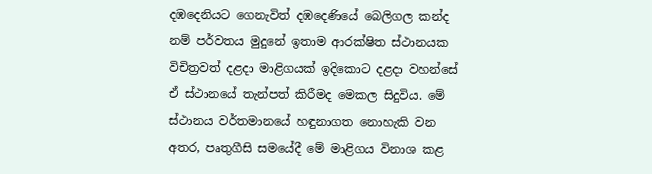දඹදෙනියට ගෙනැවිත් දඹදෙණියේ බෙලිගල කන්ද නම් පර්වතය මුදුනේ ඉතාම ආරක්ෂිත ස්ථානයක විචිත්‍රවත් දළදා මාළිගයක් ඉදිකොට දළදා වහන්සේ ඒ ස්ථානයේ තැන්පත් කිරීමද මෙකල සිදුවිය. මේ ස්ථානය වර්තමානයේ හඳුනාගත නොහැකි වන අතර, පෘතුගීසි සමයේදී මේ මාළිගය විනාශ කළ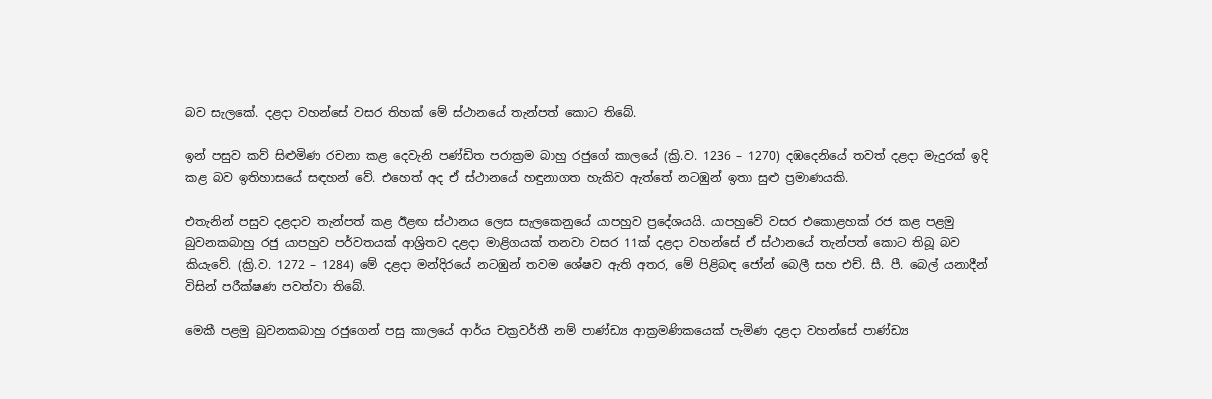බව සැලකේ. දළදා වහන්සේ වසර තිහක් මේ ස්ථානයේ තැන්පත් කොට තිබේ.

ඉන් පසුව කව් සිළුමිණ රචනා කළ දෙවැනි පණ්ඩිත පරාක්‍රම බාහු රජුගේ කාලයේ (ක්‍රි.ව. 1236 – 1270) දඹදෙනියේ තවත් දළදා මැදුරක් ඉදි කළ බව ඉතිහාසයේ සඳහන් වේ. එහෙත් අද ඒ ස්ථානයේ හඳුනාගත හැකිව ඇත්තේ නටඹුන් ඉතා සුළු ප්‍රමාණයකි.

එතැනින් පසුව දළදාව තැන්පත් කළ ඊළඟ ස්ථානය ලෙස සැලකෙනුයේ යාපහුව ප්‍රදේශයයි. යාපහුවේ වසර එකොළහක් රජ කළ පළමු බුවනකබාහු රජු යාපහුව පර්වතයක් ආශ්‍රිතව දළදා මාළිගයක් තනවා වසර 11ක් දළදා වහන්සේ ඒ ස්ථානයේ තැන්පත් කොට තිබූ බව කියැවේ. (ක්‍රි.ව. 1272 – 1284) මේ දළදා මන්දිරයේ නටඹුන් තවම ශේෂව ඇති අතර, මේ පිළිබඳ ජෝන් බෙලී සහ එච්. සී. පී. බෙල් යනාදීන් විසින් පරීක්ෂණ පවත්වා තිබේ.

මෙකී පළමු බුවනකබාහු රජුගෙන් පසු කාලයේ ආර්ය චක්‍රවර්තී නම් පාණ්ඩ්‍ය ආක්‍රමණිකයෙක් පැමිණ දළදා වහන්සේ පාණ්ඩ්‍ය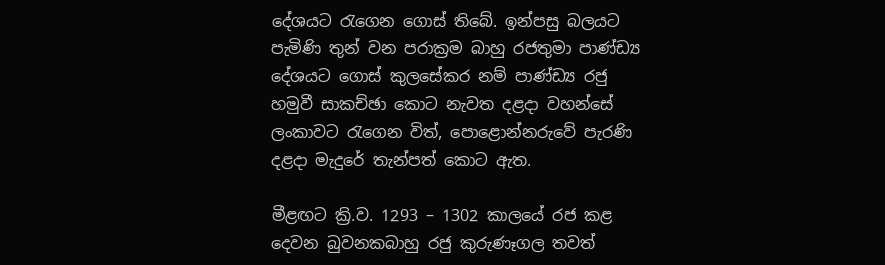දේශයට රැගෙන ගොස් තිබේ. ඉන්පසු බලයට පැමිණි තුන් වන පරාක්‍රම බාහු රජතුමා පාණ්ඩ්‍ය දේශයට ගොස් කුලසේකර නම් පාණ්ඩ්‍ය රජු හමුවී සාකච්ඡා කොට නැවත දළදා වහන්සේ ලංකාවට රැගෙන විත්, පොළොන්නරුවේ පැරණි දළදා මැදුරේ තැන්පත් කොට ඇත.

මීළඟට ක්‍රි.ව. 1293 – 1302 කාලයේ රජ කළ දෙවන බුවනකබාහු රජු කුරුණෑගල තවත්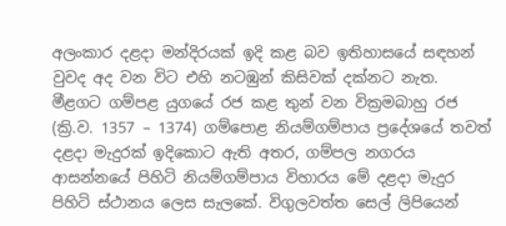අලංකාර දළදා මන්දිරයක් ඉදි කළ බව ඉතිහාසයේ සඳහන් වුවද අද වන විට එහි නටඹුන් කිසිවක් දක්නට නැත.
මීළගට ගම්පළ යුගයේ රජ කළ තුන් වන වික්‍රමබාහු රජ (ක්‍රි.ව. 1357 – 1374) ගම්පොළ නියම්ගම්පාය ප්‍රදේශයේ තවත් දළදා මැදුරක් ඉදිකොට ඇති අතර, ගම්පල නගරය ආසන්නයේ පිහිටි නියම්ගම්පාය විහාරය මේ දළදා මැදුර පිහිටි ස්ථානය ලෙස සැලකේ. විගුලවත්ත සෙල් ලිපියෙන්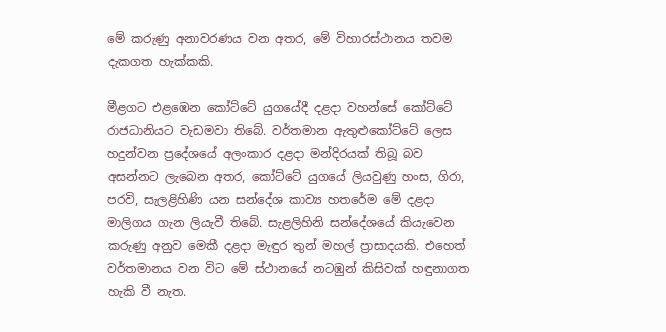මේ කරුණු අනාවරණය වන අතර, මේ විහාරස්ථානය තවම දැකගත හැක්කකි.

මීළගට එළඹෙන කෝට්ටේ යුගයේදී දළදා වහන්සේ කෝට්ටේ රාජධානියට වැඩමවා තිබේ. වර්තමාන ඇතුළුකෝට්ටේ ලෙස හදුන්වන ප්‍රදේශයේ අලංකාර දළදා මන්දිරයක් තිබූ බව අසන්නට ලැබෙන අතර, කෝට්ටේ යුගයේ ලියවුණු හංස, ගිරා, පරවි, සැලළිහිණි යන සන්දේශ කාව්‍ය හතරේම මේ දළදා මාලිගය ගැන ලියැවී තිබේ. සැළලිහිනි සන්දේශයේ කියැවෙන කරුණු අනුව මෙකී දළදා මැඳුර තුන් මහල් ප්‍රාසාදයකි. එහෙත් වර්තමානය වන විට මේ ස්ථානයේ නටඹුන් කිසිවක් හඳුනාගත හැකි වී නැත.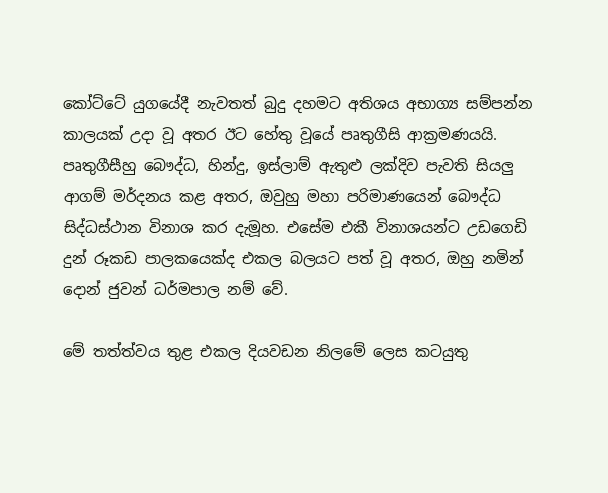කෝට්ටේ යුගයේදී නැවතත් බුදු දහමට අතිශය අභාග්‍ය සම්පන්න කාලයක් උදා වූ අතර ඊට හේතු වූයේ පෘතුගීසි ආක්‍රමණයයි. පෘතුගීසීහු බෞද්ධ, හින්දු, ඉස්ලාම් ඇතුළු ලක්දිව පැවති සියලු ආගම් මර්දනය කළ අතර, ඔවුහු මහා පරිමාණයෙන් බෞද්ධ සිද්ධස්ථාන විනාශ කර දැමූහ. එසේම එකී විනාශයන්ට උඩගෙඩි දුන් රූකඩ පාලකයෙක්ද එකල බලයට පත් වූ අතර, ඔහු නමින් දොන් ජුවන් ධර්මපාල නම් වේ.

මේ තත්ත්වය තුළ එකල දියවඩන නිලමේ ලෙස කටයුතු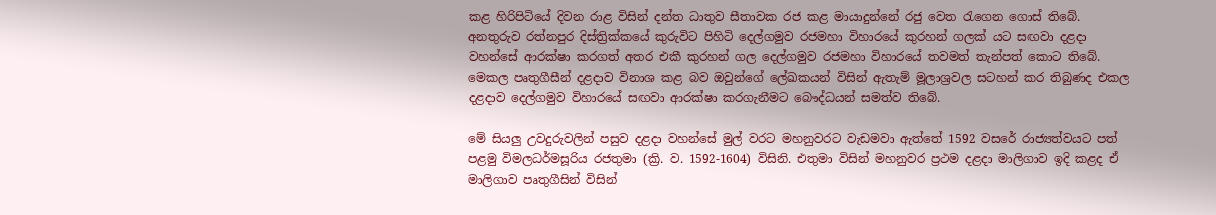කළ හිරිපිටියේ දිවන රාළ විසින් දන්ත ධාතුව සීතාවක රජ කළ මායාදුන්නේ රජු වෙත රැගෙන ගොස් තිබේ. අනතුරුව රත්නපුර දිස්ත්‍රික්කයේ කුරුවිට පිහිටි දෙල්ගමුව රජමහා විහාරයේ කුරහන් ගලක් යට සඟවා දළදා වහන්සේ ආරක්ෂා කරගත් අතර එකී කුරහන් ගල දෙල්ගමුව රජමහා විහාරයේ තවමත් තැන්පත් කොට තිබේ. මෙකල පෘතුගීසීන් දළදාව විනාශ කළ බව ඔවුන්ගේ ලේඛකයන් විසින් ඇතැම් මූලාශ්‍රවල සටහන් කර තිබුණද එකල දළදාව දෙල්ගමුව විහාරයේ සඟවා ආරක්ෂා කරගැනීමට බෞද්ධයන් සමත්ව තිබේ.

මේ සියලු උවදුරුවලින් පසුව දළදා වහන්සේ මුල් වරට මහනුවරට වැඩමවා ඇත්තේ 1592 වසරේ රාජ්‍යත්වයට පත් පළමු විමලධර්මසූරිය රජතුමා (ක්‍රි. ව. 1592-1604) විසිනි. එතුමා විසින් මහනුවර ප්‍රථම දළදා මාලිගාව ඉදි කළද ඒ මාලිගාව පෘතුගීසින් විසින්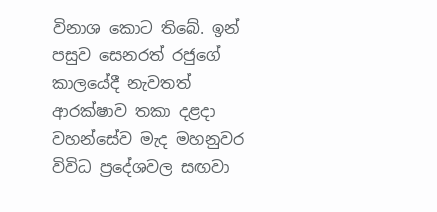විනාශ කොට තිබේ. ඉන් පසුව සෙනරත් රජුගේ කාලයේදී නැවතත් ආරක්ෂාව තකා දළදා වහන්සේව මැද මහනුවර විවිධ ප්‍රදේශවල සඟවා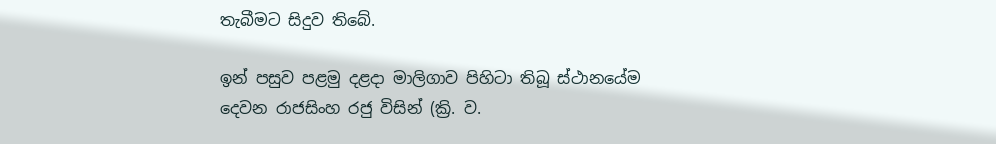තැබීමට සිදුව තිබේ.

ඉන් පසුව පළමු දළදා මාලිගාව පිහිටා තිබූ ස්ථානයේම දෙවන රාජසිංහ රජු විසින් (ක්‍රි. ව.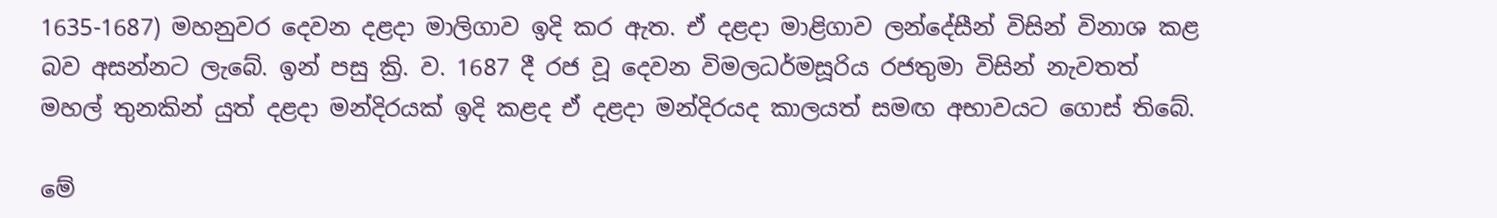1635-1687) මහනුවර දෙවන දළදා මාලිගාව ඉදි කර ඇත. ඒ දළදා මාළිගාව ලන්දේසීන් විසින් විනාශ කළ බව අසන්නට ලැබේ. ඉන් පසු ක්‍රි. ව. 1687 දී රජ වූ දෙවන විමලධර්මසූරිය රජතුමා විසින් නැවතත් මහල් තුනකින් යුත් දළදා මන්දිරයක් ඉදි කළද ඒ දළදා මන්දිරයද කාලයත් සමඟ අභාවයට ගොස් තිබේ.

මේ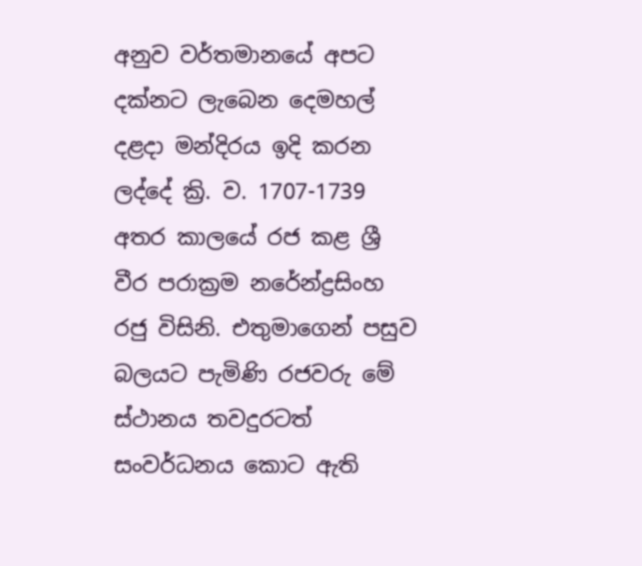අනුව වර්තමානයේ අපට දක්නට ලැබෙන දෙමහල් දළදා මන්දිරය ඉදි කරන ලද්දේ ක්‍රි. ව. 1707-1739 අතර කාලයේ රජ කළ ශ්‍රී වීර පරාක්‍රම නරේන්ද්‍රසිංහ රජු විසිනි. එතුමාගෙන් පසුව බලයට පැමිණි රජවරු මේ ස්ථානය තවදුරටත් සංවර්ධනය කොට ඇති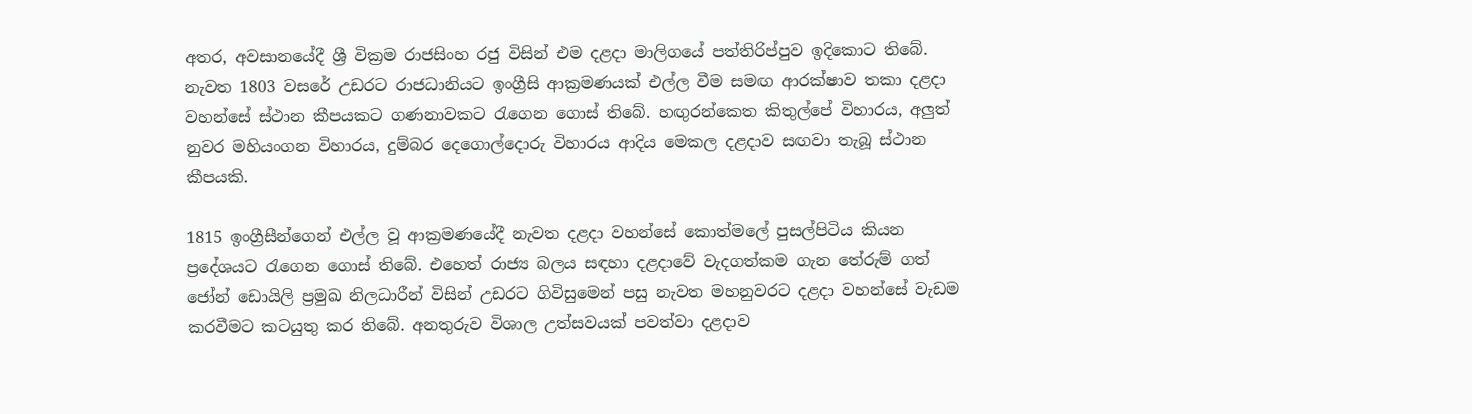අතර, අවසානයේදී ශ්‍රී වික්‍රම රාජසිංහ රජු විසින් එම දළදා මාලිගයේ පත්තිරිප්පුව ඉදිකොට තිබේ.
නැවත 1803 වසරේ උඩරට රාජධානියට ඉංග්‍රීසි ආක්‍රමණයක් එල්ල වීම සමඟ ආරක්ෂාව තකා දළදා වහන්සේ ස්ථාන කීපයකට ගණනාවකට රැගෙන ගොස් තිබේ. හඟුරන්කෙත කිතුල්පේ විහාරය, අලුත් නුවර මහියංගන විහාරය, දුම්බර දෙගොල්දොරු විහාරය ආදිය මෙකල දළදාව සඟවා තැබූ ස්ථාන කීපයකි.

1815 ඉංග්‍රීසීන්ගෙන් එල්ල වූ ආක්‍රමණයේදී නැවත දළදා වහන්සේ කොත්මලේ පුසල්පිටිය කියන ප්‍රදේශයට රැගෙන ගොස් තිබේ. එහෙත් රාජ්‍ය බලය සඳහා දළදාවේ වැදගත්කම ගැන තේරුම් ගත් ජෝන් ඩොයිලි ප්‍රමුඛ නිලධාරීන් විසින් උඩරට ගිවිසුමෙන් පසු නැවත මහනුවරට දළදා වහන්සේ වැඩම කරවීමට කටයුතු කර තිබේ. අනතුරුව විශාල උත්සවයක් පවත්වා දළදාව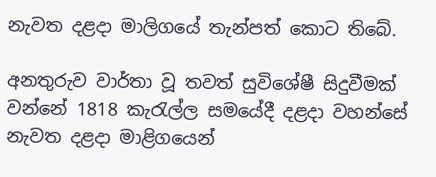නැවත දළදා මාලිගයේ තැන්පත් කොට තිබේ.

අනතුරුව වාර්තා වූ තවත් සුවිශේෂී සිදුවීමක් වන්නේ 1818 කැරැල්ල සමයේදී දළදා වහන්සේ නැවත දළදා මාළිගයෙන්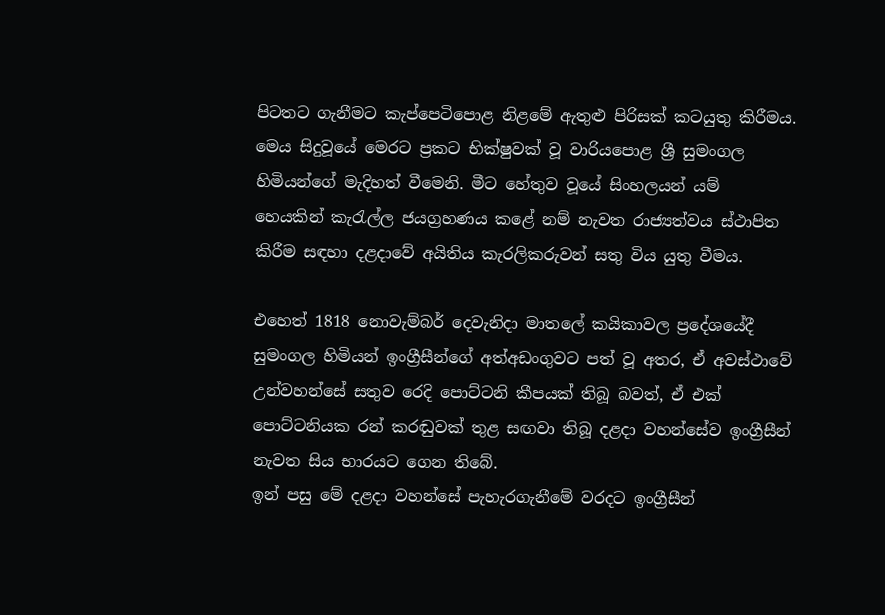පිටතට ගැනීමට කැප්පෙටිපොළ නිළමේ ඇතුළු පිරිසක් කටයුතු කිරීමය. මෙය සිදුවූයේ මෙරට ප්‍රකට භික්ෂුවක් වූ වාරියපොළ ශ්‍රී සුමංගල හිමියන්ගේ මැදිහත් වීමෙනි. මීට හේතුව වූයේ සිංහලයන් යම් හෙයකින් කැරැල්ල ජයග්‍රහණය කළේ නම් නැවත රාජ්‍යත්වය ස්ථාපිත කිරීම සඳහා දළදාවේ අයිතිය කැරලිකරුවන් සතු විය යුතු වීමය.

එහෙත් 1818 නොවැම්බර් දෙවැනිදා මාතලේ කයිකාවල ප්‍රදේශයේදී සුමංගල හිමියන් ඉංග්‍රීසීන්ගේ අත්අඩංගුවට පත් වූ අතර, ඒ අවස්ථාවේ උන්වහන්සේ සතුව රෙදි පොට්ටනි කීපයක් තිබූ බවත්, ඒ එක් පොට්ටනියක රන් කරඬුවක් තුළ සඟවා තිබූ දළදා වහන්සේව ඉංග්‍රීසීන් නැවත සිය භාරයට ගෙන තිබේ.
ඉන් පසු මේ දළදා වහන්සේ පැහැරගැනීමේ වරදට ඉංග්‍රීසීන්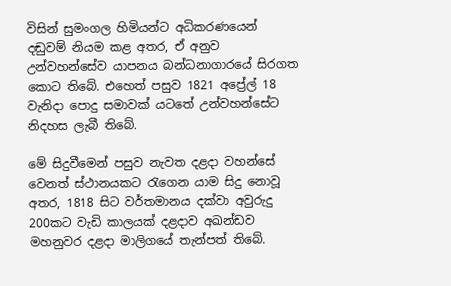විසින් සුමංගල හිමියන්ට අධිකරණයෙන් දඬුවම් නියම කළ අතර, ඒ අනුව උන්වහන්සේව යාපනය බන්ධනාගාරයේ සිරගත කොට තිබේ. එහෙත් පසුව 1821 අප්‍රේල් 18 වැනිදා පොදු සමාවක් යටතේ උන්වහන්සේට නිදහස ලැබී තිබේ.

මේ සිදුවීමෙන් පසුව නැවත දළදා වහන්සේ වෙනත් ස්ථානයකට රැගෙන යාම සිදු නොවූ අතර, 1818 සිට වර්තමානය දක්වා අවුරුදු 200කට වැඩි කාලයක් දළදාව අඛන්ඩව මහනුවර දළදා මාලිගයේ තැන්පත් තිබේ.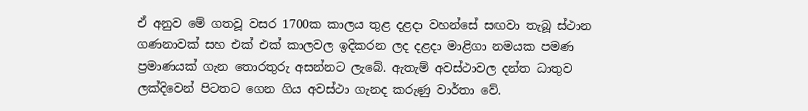ඒ අනුව මේ ගතවූ වසර 1700ක කාලය තුළ දළදා වහන්සේ සඟවා තැබූ ස්ථාන ගණනාවක් සහ එක් එක් කාලවල ඉදිකරන ලද දළදා මාළිගා නමයක පමණ ප්‍රමාණයක් ගැන තොරතුරු අසන්නට ලැබේ. ඇතැම් අවස්ථාවල දන්ත ධාතුව ලක්දිවෙන් පිටතට ගෙන ගිය අවස්ථා ගැනද කරුණු වාර්තා වේ.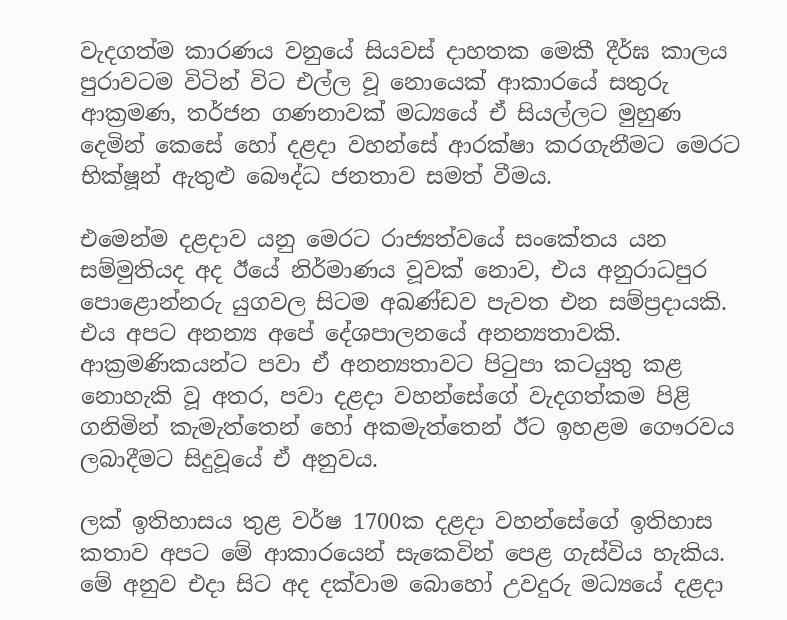වැදගත්ම කාරණය වනුයේ සියවස් දාහතක මෙකී දීර්ඝ කාලය පුරාවටම විටින් විට එල්ල වූ නොයෙක් ආකාරයේ සතුරු ආක්‍රමණ, තර්ජන ගණනාවක් මධ්‍යයේ ඒ සියල්ලට මුහුණ දෙමින් කෙසේ හෝ දළදා වහන්සේ ආරක්ෂා කරගැනීමට මෙරට භික්ෂූන් ඇතුළු බෞද්ධ ජනතාව සමත් වීමය.

එමෙන්ම දළදාව යනු මෙරට රාජ්‍යත්වයේ සංකේතය යන සම්මුතියද අද ඊයේ නිර්මාණය වූවක් නොව, එය අනුරාධපුර පොළොන්නරු යුගවල සිටම අඛණ්ඩව පැවත එන සම්ප්‍රදායකි. එය අපට අනන්‍ය අපේ දේශපාලනයේ අනන්‍යතාවකි. ආක්‍රමණිකයන්ට පවා ඒ අනන්‍යතාවට පිටුපා කටයුතු කළ නොහැකි වූ අතර, පවා දළදා වහන්සේගේ වැදගත්කම පිළි ගනිමින් කැමැත්තෙන් හෝ අකමැත්තෙන් ඊට ඉහළම ගෞරවය ලබාදීමට සිදුවූයේ ඒ අනුවය.

ලක් ඉතිහාසය තුළ වර්ෂ 1700ක දළදා වහන්සේගේ ඉතිහාස කතාව අපට මේ ආකාරයෙන් සැකෙවින් පෙළ ගැස්විය හැකිය. මේ අනුව එදා සිට අද දක්වාම බොහෝ උවදුරු මධ්‍යයේ දළදා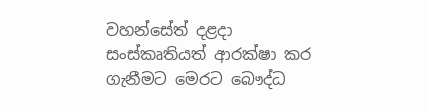වහන්සේත් දළදා සංස්කෘතියත් ආරක්ෂා කර ගැනීමට මෙරට බෞද්ධ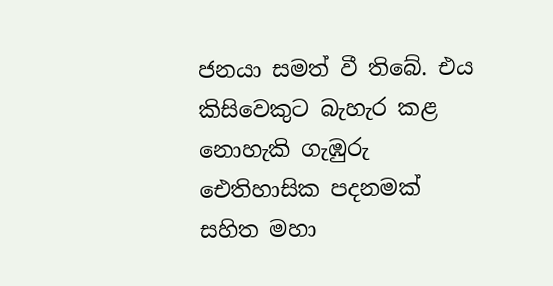ජනයා සමත් වී තිබේ. එය කිසිවෙකුට බැහැර කළ නොහැකි ගැඹුරු ඓතිහාසික පදනමක් සහිත මහා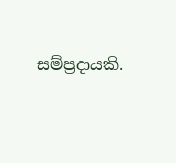සම්ප්‍රදායකි.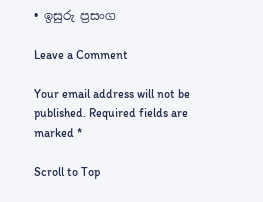• ඉසුරු ප්‍රසංග

Leave a Comment

Your email address will not be published. Required fields are marked *

Scroll to Top